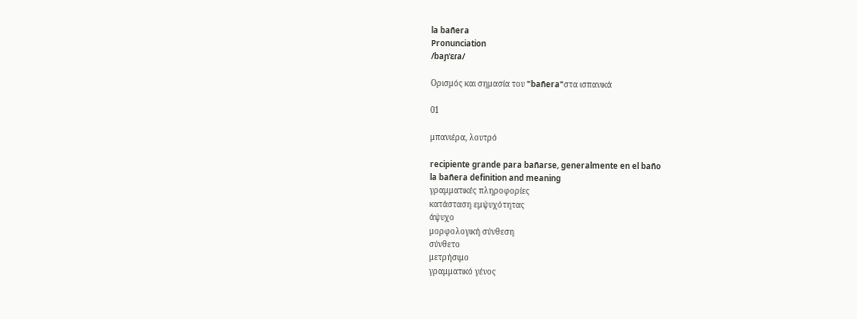la bañera
Pronunciation
/baɲˈɛɾa/

Ορισμός και σημασία του "bañera"στα ισπανικά

01

μπανιέρα, λουτρό

recipiente grande para bañarse, generalmente en el baño
la bañera definition and meaning
γραμματικές πληροφορίες
κατάσταση εμψυχότητας
άψυχο
μορφολογική σύνθεση
σύνθετο
μετρήσιμο
γραμματικό γένος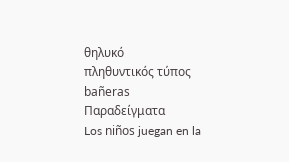θηλυκό
πληθυντικός τύπος
bañeras
Παραδείγματα
Los niños juegan en la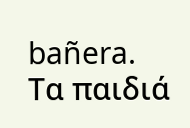bañera.
Τα παιδιά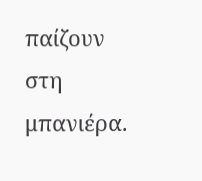παίζουν στη μπανιέρα.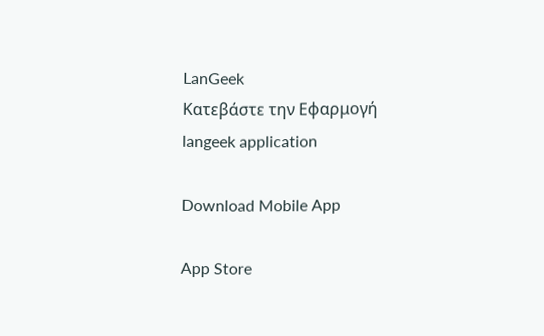LanGeek
Κατεβάστε την Εφαρμογή
langeek application

Download Mobile App

App Store